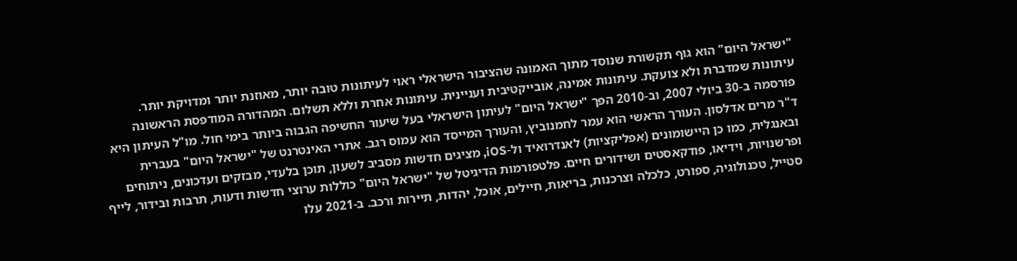"ישראל היום" הוא גוף תקשורת שנוסד מתוך האמונה שהציבור הישראלי ראוי לעיתונות טובה יותר, מאוזנת יותר ומדויקת יותר. עיתונות שמדברת ולא צועקת. עיתונות אמינה, אובייקטיבית ועניינית. עיתונות אחרת וללא תשלום. המהדורה המודפסת הראשונה פורסמה ב-30 ביולי 2007, וב-2010 הפך "ישראל היום" לעיתון הישראלי בעל שיעור החשיפה הגבוה ביותר בימי חול. מו"ל העיתון היא ד"ר מרים אדלסון. העורך הראשי הוא עמר לחמנוביץ, והעורך המייסד הוא עמוס רגב. אתרי האינטרנט של "ישראל היום" בעברית ובאנגלית, כמו כן היישומונים (אפליקציות) לאנדרואיד ול-iOS, מציגים חדשות מסביב לשעון, תוכן בלעדי, מבזקים ועדכונים, ניתוחים ופרשנויות, וידיאו, פודקאסטים ושידורים חיים. פלטפורמות הדיגיטל של "ישראל היום" כוללות ערוצי חדשות ודעות, תרבות ובידור, לייף סטייל, טכנולוגיה, ספורט, כלכלה וצרכנות, בריאות, חיילים, אוכל, יהדות, תיירות ורכב. ב-2021 עלו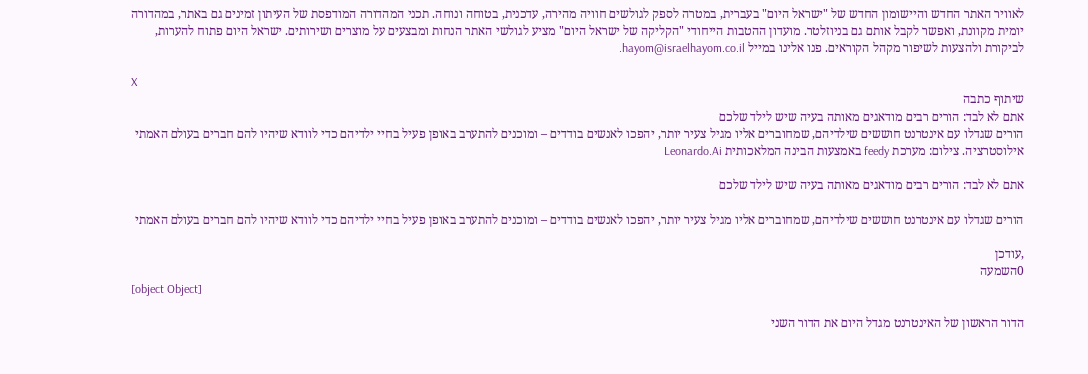לאוויר האתר החדש והיישומון החדש של "ישראל היום" בעברית, במטרה לספק לגולשים חוויה מהירה, עדכנית, בטוחה ונוחה. תכני המהדורה המודפסת של העיתון זמינים גם באתר, במהדורה יומית מקוונת, ואפשר לקבל אותם גם בניוזלטר. מועדון ההטבות הייחודי "הקליקה של ישראל היום" מציע לגולשי האתר הנחות ומבצעים על מוצרים ושירותים. ישראל היום פתוח להערות, לביקורת ולהצעות לשיפור מקהל הקוראים. פנו אלינו במייל hayom@israelhayom.co.il.

X
שיתוף כתבה
אתם לא לבד: הורים רבים מודאגים מאותה בעיה שיש לילד שלכם
הורים שגדלו עם אינטרנט חוששים שילדיהם, שמחוברים אליו מגיל צעיר יותר, יהפכו לאנשים בודדים – ומוכנים להתערב באופן פעיל בחיי ילדיהם כדי לוודא שיהיו להם חברים בעולם האמתי
אילוסטרציה. צילום: מערכת feedy באמצעות הבינה המלאכותית Leonardo.Ai

אתם לא לבד: הורים רבים מודאגים מאותה בעיה שיש לילד שלכם

הורים שגדלו עם אינטרנט חוששים שילדיהם, שמחוברים אליו מגיל צעיר יותר, יהפכו לאנשים בודדים – ומוכנים להתערב באופן פעיל בחיי ילדיהם כדי לוודא שיהיו להם חברים בעולם האמתי

,עודכן
0השמעה
[object Object]

הדור הראשון של האינטרנט מגדל היום את הדור השני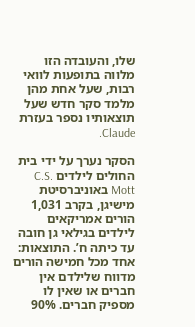שלו, והעובדה הזו מלווה בתופעות לוואי רבות, שעל אחת מהן מלמד סקר חדש שעל תוצאותיו נספר בעזרת Claude.

הסקר נערך על ידי בית החולים לילדים C.S. Mott באוניברסיטת מישיגן, בקרב 1,031 הורים אמריקאים לילדים בגילאי גן חובה עד כיתה ח’. התוצאות: אחד מכל חמישה הורים מדווח שלילדם אין חברים או שאין לו מספיק חברים. 90%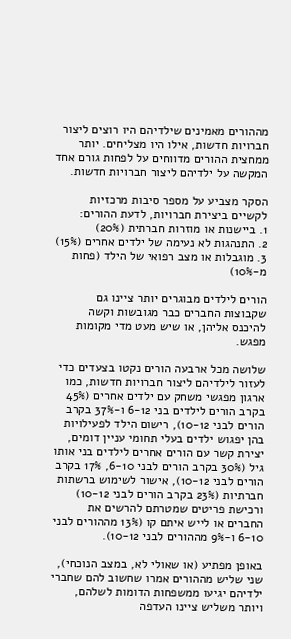מההורים מאמינים שילדיהם היו רוצים ליצור חברויות חדשות, אילו היו מצליחים. יותר ממחצית ההורים מדווחים על לפחות גורם אחד המקשה על ילדיהם ליצור חברויות חדשות.

הסקר מצביע על מספר סיבות מרכזיות לקשיים ביצירת חברויות, לדעת ההורים:
1. ביישנות או מוזרות חברתית (20%)
2. התנהגות לא נעימה של ילדים אחרים (15%)
3. מוגבלות או מצב רפואי של הילד (פחות מ-10%)

הורים לילדים מבוגרים יותר ציינו גם שקבוצות החברים כבר מגובשות וקשה להיכנס אליהן, או שיש מעט מדי מקומות מפגש.

שלושה מכל ארבעה הורים נקטו בצעדים כדי לעזור לילדיהם ליצור חברויות חדשות, כמו ארגון מפגשי משחק עם ילדים אחרים (45% בקרב הורים לילדים בני 6-12 ו-37% בקרב הורים לבני 10-12), רישום הילד לפעילויות בהן יפגוש ילדים בעלי תחומי עניין דומים, יצירת קשר עם הורים אחרים לילדים בני אותו גיל (30% בקרב הורים לבני 6-10, 17% בקרב הורים לבני 10-12), אישור לשימוש ברשתות חברתיות (23% בקרב הורים לבני 10-12) ורכישת פריטים שמטרתם להרשים את החברים או לייש איתם קו (13% מההורים לבני 6-10 ו-9% מההורים לבני 10-12).

באופן מפתיע (או שאולי לא, במצב הנוכחי), שני שליש מההורים אמרו שחשוב להם שחברי ילדיהם יגיעו ממשפחות הדומות לשלהם, ויותר משליש ציינו העדפה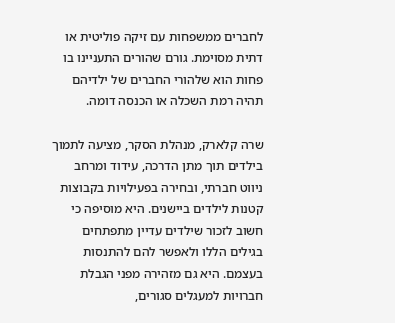לחברים ממשפחות עם זיקה פוליטית או דתית מסוימת. גורם שהורים התעניינו בו פחות הוא שלהורי החברים של ילדיהם תהיה רמת השכלה או הכנסה דומה.

שרה קלארק, מנהלת הסקר, מציעה לתמוך בילדים תוך מתן הדרכה, עידוד ומרחב ניווט חברתי, ובחירה בפעילויות בקבוצות קטנות לילדים ביישנים. היא מוסיפה כי חשוב לזכור שילדים עדיין מתפתחים בגילים הללו ולאפשר להם להתנסות בעצמם. היא גם מזהירה מפני הגבלת חברויות למעגלים סגורים,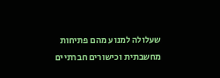שעלולה למנוע מהם פתיחות מחשבתית וכישורים חברתיים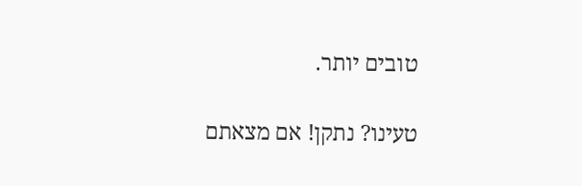טובים יותר.

טעינו? נתקן! אם מצאתם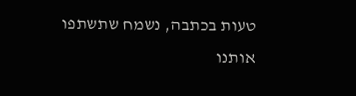טעות בכתבה, נשמח שתשתפו אותנו